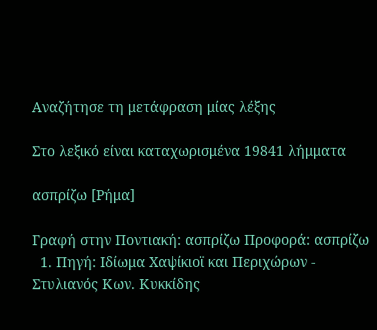Αναζήτησε τη μετάφραση μίας λέξης

Στο λεξικό είναι καταχωρισμένα 19841 λήμματα

ασπρίζω [Ρήμα]

Γραφή στην Ποντιακή: ασπρίζω Προφορά: ασπρίζω
  1. Πηγή: Ιδίωμα Χαψίκιοϊ και Περιχώρων - Στυλιανός Κων. Κυκκίδης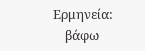Ερμηνεία:
    βάφω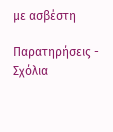με ασβέστη

Παρατηρήσεις - Σχόλια